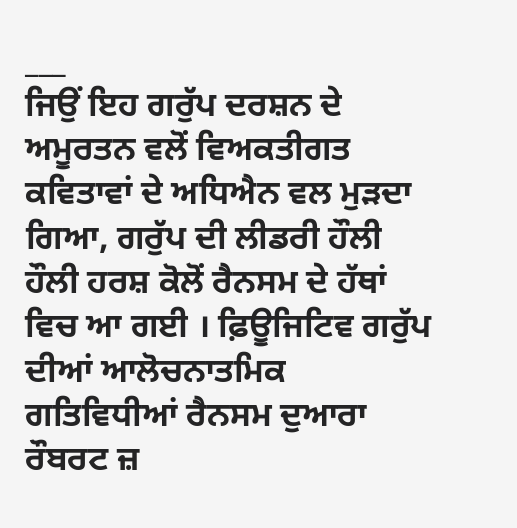___
ਜਿਉਂ ਇਹ ਗਰੁੱਪ ਦਰਸ਼ਨ ਦੇ ਅਮੂਰਤਨ ਵਲੋਂ ਵਿਅਕਤੀਗਤ ਕਵਿਤਾਵਾਂ ਦੇ ਅਧਿਐਨ ਵਲ ਮੁੜਦਾ ਗਿਆ, ਗਰੁੱਪ ਦੀ ਲੀਡਰੀ ਹੌਲੀ ਹੌਲੀ ਹਰਸ਼ ਕੋਲੋਂ ਰੈਨਸਮ ਦੇ ਹੱਥਾਂ ਵਿਚ ਆ ਗਈ । ਫ਼ਿਊਜਿਟਿਵ ਗਰੁੱਪ ਦੀਆਂ ਆਲੋਚਨਾਤਮਿਕ ਗਤਿਵਿਧੀਆਂ ਰੈਨਸਮ ਦੁਆਰਾ ਰੌਬਰਟ ਜ਼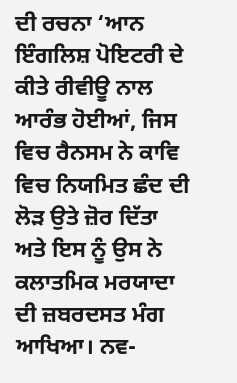ਦੀ ਰਚਨਾ ‘ਆਨ ਇੰਗਲਿਸ਼ ਪੋਇਟਰੀ ਦੇ ਕੀਤੇ ਰੀਵੀਊ ਨਾਲ ਆਰੰਭ ਹੋਈਆਂ, ਜਿਸ ਵਿਚ ਰੈਨਸਮ ਨੇ ਕਾਵਿ ਵਿਚ ਨਿਯਮਿਤ ਛੰਦ ਦੀ ਲੋੜ ਉਤੇ ਜ਼ੋਰ ਦਿੱਤਾ ਅਤੇ ਇਸ ਨੂੰ ਉਸ ਨੇ ਕਲਾਤਮਿਕ ਮਰਯਾਦਾ ਦੀ ਜ਼ਬਰਦਸਤ ਮੰਗ ਆਖਿਆ। ਨਵ-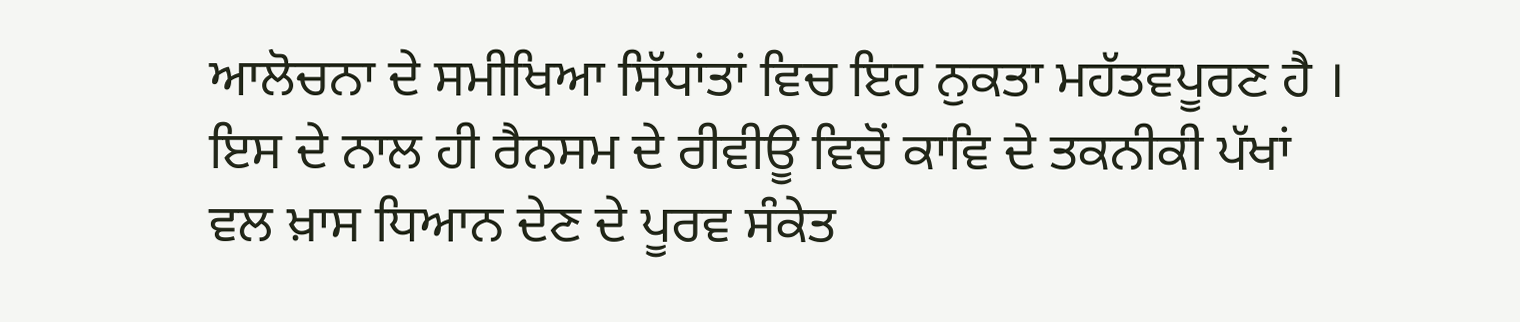ਆਲੋਚਨਾ ਦੇ ਸਮੀਖਿਆ ਸਿੱਧਾਂਤਾਂ ਵਿਚ ਇਹ ਨੁਕਤਾ ਮਹੱਤਵਪੂਰਣ ਹੈ । ਇਸ ਦੇ ਨਾਲ ਹੀ ਰੈਨਸਮ ਦੇ ਰੀਵੀਊ ਵਿਚੋਂ ਕਾਵਿ ਦੇ ਤਕਨੀਕੀ ਪੱਖਾਂ ਵਲ ਖ਼ਾਸ ਧਿਆਨ ਦੇਣ ਦੇ ਪੂਰਵ ਸੰਕੇਤ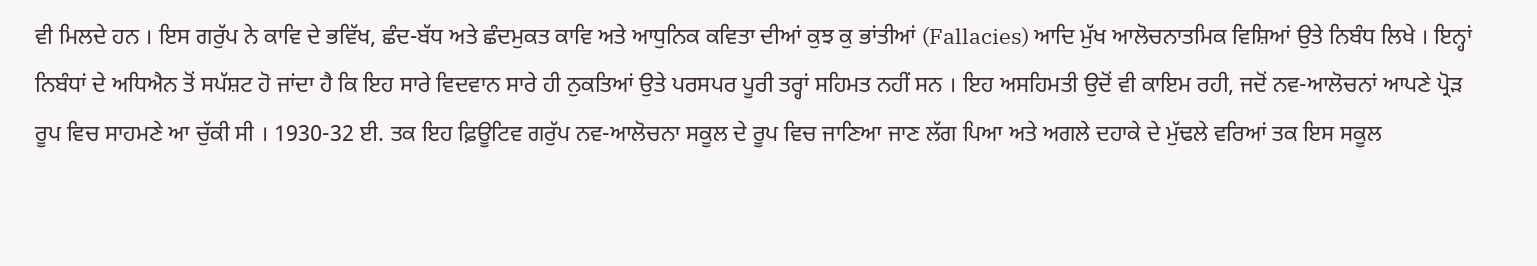ਵੀ ਮਿਲਦੇ ਹਨ । ਇਸ ਗਰੁੱਪ ਨੇ ਕਾਵਿ ਦੇ ਭਵਿੱਖ, ਛੰਦ-ਬੱਧ ਅਤੇ ਛੰਦਮੁਕਤ ਕਾਵਿ ਅਤੇ ਆਧੁਨਿਕ ਕਵਿਤਾ ਦੀਆਂ ਕੁਝ ਕੁ ਭਾਂਤੀਆਂ (Fallacies) ਆਦਿ ਮੁੱਖ ਆਲੋਚਨਾਤਮਿਕ ਵਿਸ਼ਿਆਂ ਉਤੇ ਨਿਬੰਧ ਲਿਖੇ । ਇਨ੍ਹਾਂ ਨਿਬੰਧਾਂ ਦੇ ਅਧਿਐਨ ਤੋਂ ਸਪੱਸ਼ਟ ਹੋ ਜਾਂਦਾ ਹੈ ਕਿ ਇਹ ਸਾਰੇ ਵਿਦਵਾਨ ਸਾਰੇ ਹੀ ਨੁਕਤਿਆਂ ਉਤੇ ਪਰਸਪਰ ਪੂਰੀ ਤਰ੍ਹਾਂ ਸਹਿਮਤ ਨਹੀਂ ਸਨ । ਇਹ ਅਸਹਿਮਤੀ ਉਦੋਂ ਵੀ ਕਾਇਮ ਰਹੀ, ਜਦੋਂ ਨਵ-ਆਲੋਚਨਾਂ ਆਪਣੇ ਪ੍ਰੋੜ ਰੂਪ ਵਿਚ ਸਾਹਮਣੇ ਆ ਚੁੱਕੀ ਸੀ । 1930-32 ਈ. ਤਕ ਇਹ ਫ਼ਿਊਟਿਵ ਗਰੁੱਪ ਨਵ-ਆਲੋਚਨਾ ਸਕੂਲ ਦੇ ਰੂਪ ਵਿਚ ਜਾਣਿਆ ਜਾਣ ਲੱਗ ਪਿਆ ਅਤੇ ਅਗਲੇ ਦਹਾਕੇ ਦੇ ਮੁੱਢਲੇ ਵਰਿਆਂ ਤਕ ਇਸ ਸਕੂਲ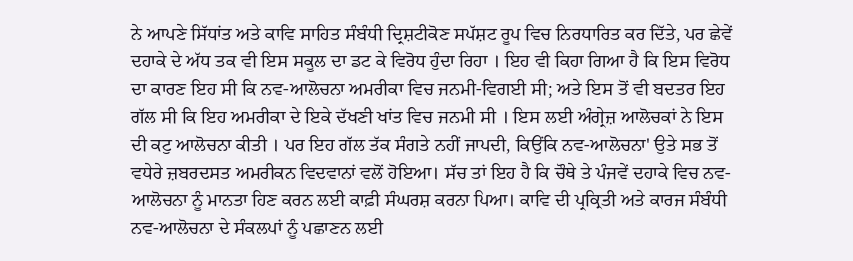ਨੇ ਆਪਣੇ ਸਿੱਧਾਂਤ ਅਤੇ ਕਾਵਿ ਸਾਹਿਤ ਸੰਬੰਧੀ ਦ੍ਰਿਸ਼ਟੀਕੋਣ ਸਪੱਸ਼ਟ ਰੂਪ ਵਿਚ ਨਿਰਧਾਰਿਤ ਕਰ ਦਿੱਤੇ, ਪਰ ਛੇਵੇਂ ਦਹਾਕੇ ਦੇ ਅੱਧ ਤਕ ਵੀ ਇਸ ਸਕੂਲ ਦਾ ਡਟ ਕੇ ਵਿਰੋਧ ਹੁੰਦਾ ਰਿਹਾ । ਇਹ ਵੀ ਕਿਹਾ ਗਿਆ ਹੈ ਕਿ ਇਸ ਵਿਰੋਧ ਦਾ ਕਾਰਣ ਇਹ ਸੀ ਕਿ ਨਵ-ਆਲੋਚਨਾ ਅਮਰੀਕਾ ਵਿਚ ਜਨਮੀ-ਵਿਗਈ ਸੀ; ਅਤੇ ਇਸ ਤੋਂ ਵੀ ਬਦਤਰ ਇਹ ਗੱਲ ਸੀ ਕਿ ਇਹ ਅਮਰੀਕਾ ਦੇ ਇਕੇ ਦੱਖਣੀ ਖਾਂਤ ਵਿਚ ਜਨਮੀ ਸੀ । ਇਸ ਲਈ ਅੰਗ੍ਰੇਜ਼ ਆਲੋਚਕਾਂ ਨੇ ਇਸ ਦੀ ਕਟੁ ਆਲੋਚਨਾ ਕੀਤੀ । ਪਰ ਇਹ ਗੱਲ ਤੱਕ ਸੰਗਤੇ ਨਹੀਂ ਜਾਪਦੀ, ਕਿਉਂਕਿ ਨਵ-ਆਲੋਚਨਾ' ਉਤੇ ਸਭ ਤੋਂ ਵਧੇਰੇ ਜ਼ਬਰਦਸਤ ਅਮਰੀਕਨ ਵਿਦਵਾਨਾਂ ਵਲੋਂ ਹੋਇਆ। ਸੱਚ ਤਾਂ ਇਹ ਹੈ ਕਿ ਚੌਥੇ ਤੇ ਪੰਜਵੇਂ ਦਹਾਕੇ ਵਿਚ ਨਵ-ਆਲੋਚਨਾ ਨੂੰ ਮਾਨਤਾ ਹਿਣ ਕਰਨ ਲਈ ਕਾਫ਼ੀ ਸੰਘਰਸ਼ ਕਰਨਾ ਪਿਆ। ਕਾਵਿ ਦੀ ਪ੍ਰਕ੍ਰਿਤੀ ਅਤੇ ਕਾਰਜ ਸੰਬੰਧੀ ਨਵ-ਆਲੋਚਨਾ ਦੇ ਸੰਕਲਪਾਂ ਨੂੰ ਪਛਾਣਨ ਲਈ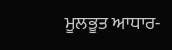ਮੂਲਭੂਤ ਆਧਾਰ-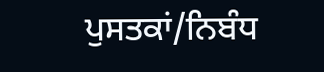ਪੁਸਤਕਾਂ/ਨਿਬੰਧ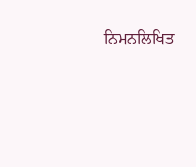ਨਿਮਨਲਿਖਿਤ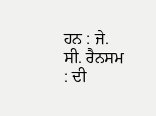ਹਨ : ਜੇ. ਸੀ. ਰੈਨਸਮ : ਦੀ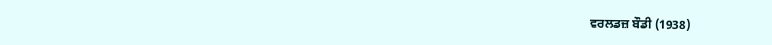ਵਰਲਡਜ਼ ਬੌਡੀ (1938)